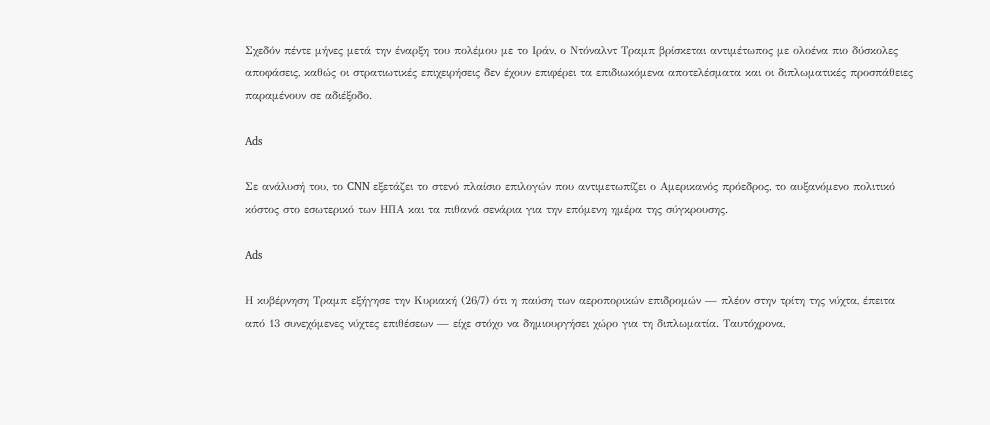Σχεδόν πέντε μήνες μετά την έναρξη του πολέμου με το Ιράν, ο Ντόναλντ Τραμπ βρίσκεται αντιμέτωπος με ολοένα πιο δύσκολες αποφάσεις, καθώς οι στρατιωτικές επιχειρήσεις δεν έχουν επιφέρει τα επιδιωκόμενα αποτελέσματα και οι διπλωματικές προσπάθειες παραμένουν σε αδιέξοδο.

Ads

Σε ανάλυσή του, το CNN εξετάζει το στενό πλαίσιο επιλογών που αντιμετωπίζει ο Αμερικανός πρόεδρος, το αυξανόμενο πολιτικό κόστος στο εσωτερικό των ΗΠΑ και τα πιθανά σενάρια για την επόμενη ημέρα της σύγκρουσης.

Ads

Η κυβέρνηση Τραμπ εξήγησε την Κυριακή (26/7) ότι η παύση των αεροπορικών επιδρομών — πλέον στην τρίτη της νύχτα, έπειτα από 13 συνεχόμενες νύχτες επιθέσεων — είχε στόχο να δημιουργήσει χώρο για τη διπλωματία. Ταυτόχρονα,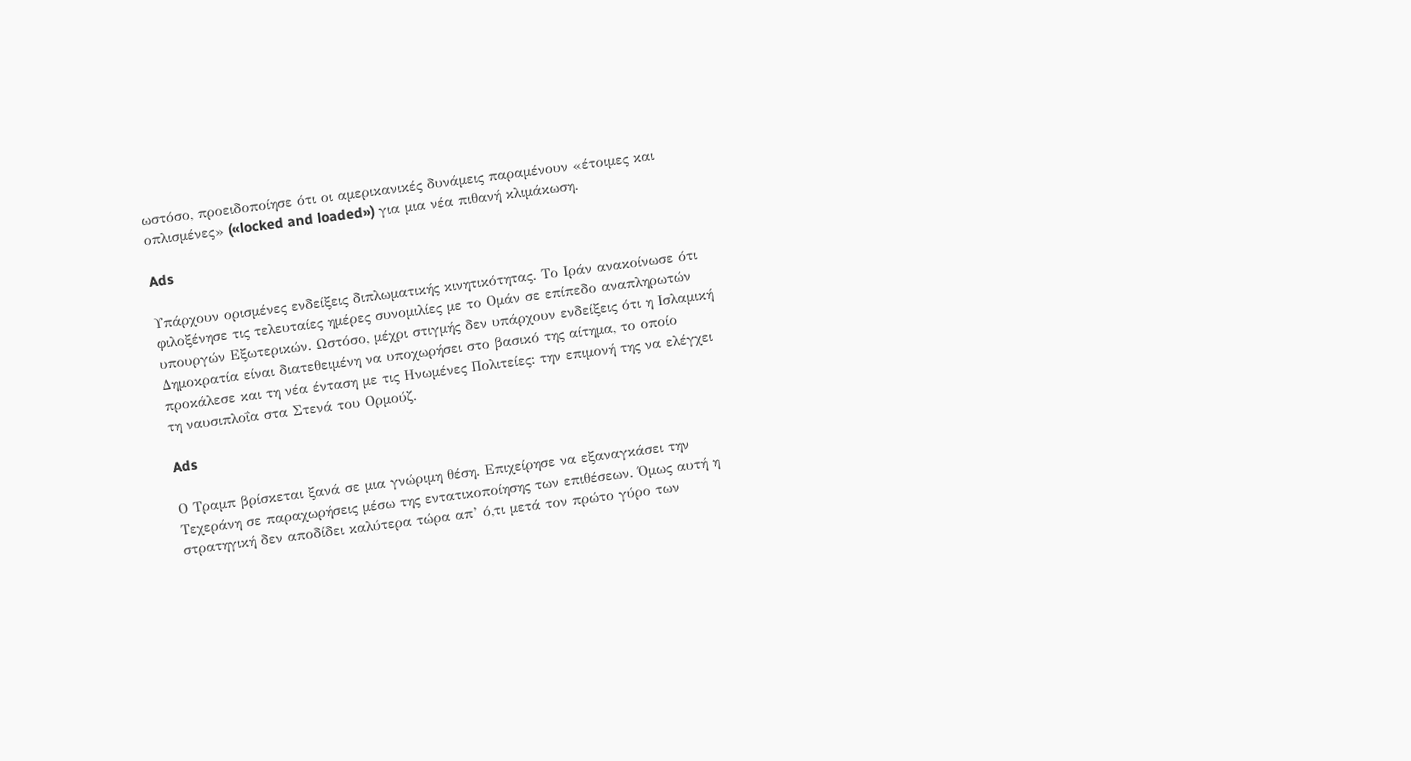ωστόσο, προειδοποίησε ότι οι αμερικανικές δυνάμεις παραμένουν «έτοιμες και οπλισμένες» («locked and loaded») για μια νέα πιθανή κλιμάκωση.

Ads

Υπάρχουν ορισμένες ενδείξεις διπλωματικής κινητικότητας. Το Ιράν ανακοίνωσε ότι φιλοξένησε τις τελευταίες ημέρες συνομιλίες με το Ομάν σε επίπεδο αναπληρωτών υπουργών Εξωτερικών. Ωστόσο, μέχρι στιγμής δεν υπάρχουν ενδείξεις ότι η Ισλαμική Δημοκρατία είναι διατεθειμένη να υποχωρήσει στο βασικό της αίτημα, το οποίο προκάλεσε και τη νέα ένταση με τις Ηνωμένες Πολιτείες: την επιμονή της να ελέγχει τη ναυσιπλοΐα στα Στενά του Ορμούζ.

Ads

Ο Τραμπ βρίσκεται ξανά σε μια γνώριμη θέση. Επιχείρησε να εξαναγκάσει την Τεχεράνη σε παραχωρήσεις μέσω της εντατικοποίησης των επιθέσεων. Όμως αυτή η στρατηγική δεν αποδίδει καλύτερα τώρα απ’ ό,τι μετά τον πρώτο γύρο των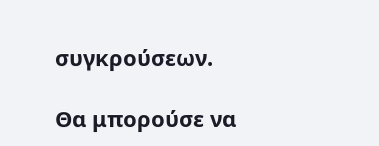συγκρούσεων.

Θα μπορούσε να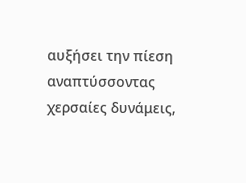αυξήσει την πίεση αναπτύσσοντας χερσαίες δυνάμεις,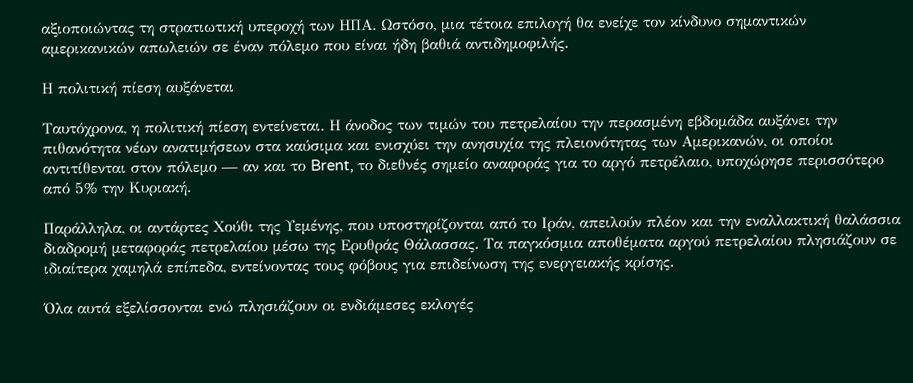αξιοποιώντας τη στρατιωτική υπεροχή των ΗΠΑ. Ωστόσο, μια τέτοια επιλογή θα ενείχε τον κίνδυνο σημαντικών αμερικανικών απωλειών σε έναν πόλεμο που είναι ήδη βαθιά αντιδημοφιλής.

Η πολιτική πίεση αυξάνεται

Ταυτόχρονα, η πολιτική πίεση εντείνεται. Η άνοδος των τιμών του πετρελαίου την περασμένη εβδομάδα αυξάνει την πιθανότητα νέων ανατιμήσεων στα καύσιμα και ενισχύει την ανησυχία της πλειονότητας των Αμερικανών, οι οποίοι αντιτίθενται στον πόλεμο — αν και το Brent, το διεθνές σημείο αναφοράς για το αργό πετρέλαιο, υποχώρησε περισσότερο από 5% την Κυριακή.

Παράλληλα, οι αντάρτες Χούθι της Υεμένης, που υποστηρίζονται από το Ιράν, απειλούν πλέον και την εναλλακτική θαλάσσια διαδρομή μεταφοράς πετρελαίου μέσω της Ερυθράς Θάλασσας. Τα παγκόσμια αποθέματα αργού πετρελαίου πλησιάζουν σε ιδιαίτερα χαμηλά επίπεδα, εντείνοντας τους φόβους για επιδείνωση της ενεργειακής κρίσης.

Όλα αυτά εξελίσσονται ενώ πλησιάζουν οι ενδιάμεσες εκλογές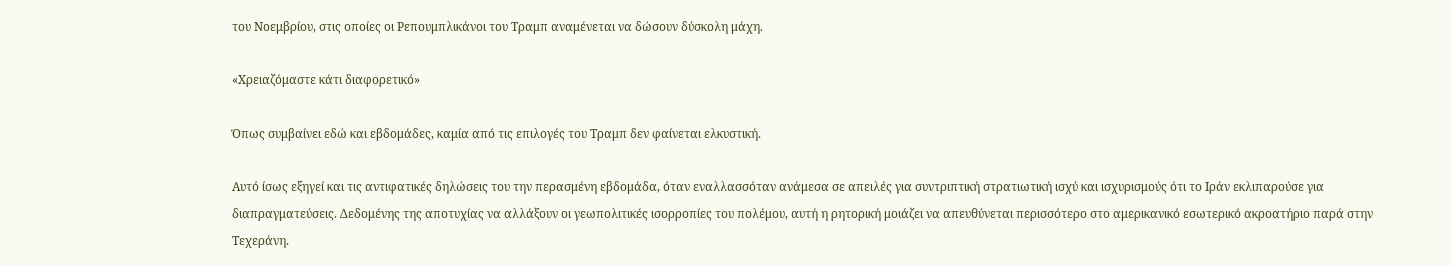του Νοεμβρίου, στις οποίες οι Ρεπουμπλικάνοι του Τραμπ αναμένεται να δώσουν δύσκολη μάχη.

«Χρειαζόμαστε κάτι διαφορετικό»

Όπως συμβαίνει εδώ και εβδομάδες, καμία από τις επιλογές του Τραμπ δεν φαίνεται ελκυστική.

Αυτό ίσως εξηγεί και τις αντιφατικές δηλώσεις του την περασμένη εβδομάδα, όταν εναλλασσόταν ανάμεσα σε απειλές για συντριπτική στρατιωτική ισχύ και ισχυρισμούς ότι το Ιράν εκλιπαρούσε για διαπραγματεύσεις. Δεδομένης της αποτυχίας να αλλάξουν οι γεωπολιτικές ισορροπίες του πολέμου, αυτή η ρητορική μοιάζει να απευθύνεται περισσότερο στο αμερικανικό εσωτερικό ακροατήριο παρά στην Τεχεράνη.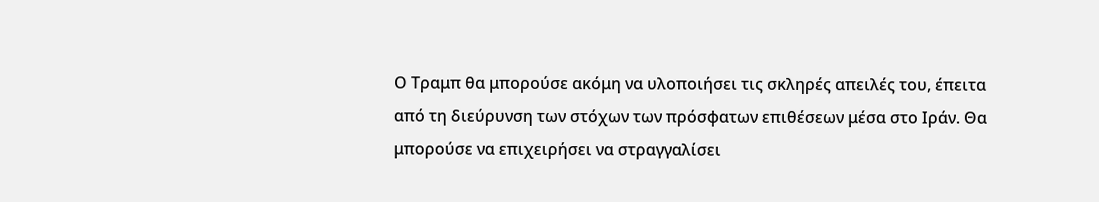Ο Τραμπ θα μπορούσε ακόμη να υλοποιήσει τις σκληρές απειλές του, έπειτα από τη διεύρυνση των στόχων των πρόσφατων επιθέσεων μέσα στο Ιράν. Θα μπορούσε να επιχειρήσει να στραγγαλίσει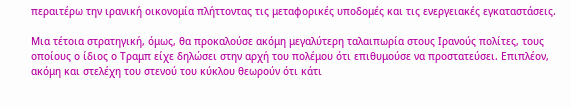περαιτέρω την ιρανική οικονομία πλήττοντας τις μεταφορικές υποδομές και τις ενεργειακές εγκαταστάσεις.

Μια τέτοια στρατηγική, όμως, θα προκαλούσε ακόμη μεγαλύτερη ταλαιπωρία στους Ιρανούς πολίτες, τους οποίους ο ίδιος ο Τραμπ είχε δηλώσει στην αρχή του πολέμου ότι επιθυμούσε να προστατεύσει. Επιπλέον, ακόμη και στελέχη του στενού του κύκλου θεωρούν ότι κάτι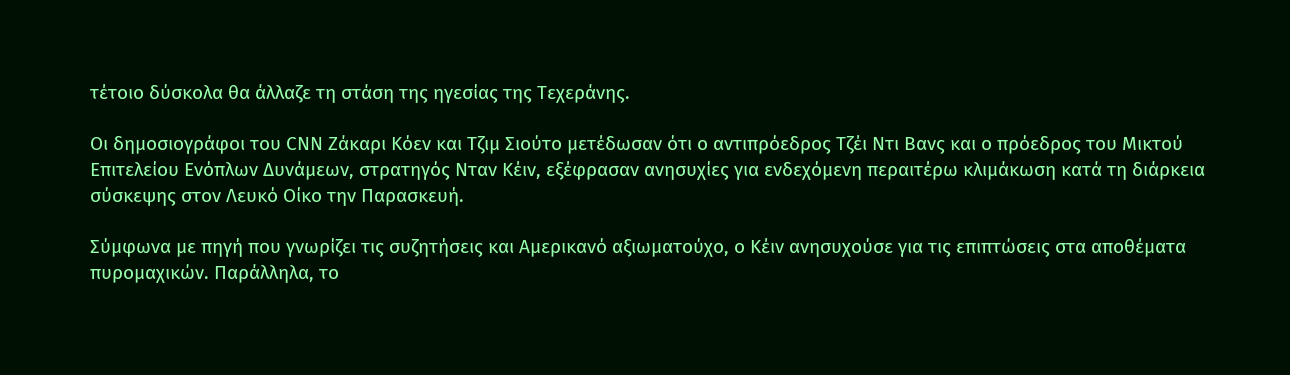τέτοιο δύσκολα θα άλλαζε τη στάση της ηγεσίας της Τεχεράνης.

Οι δημοσιογράφοι του CNN Ζάκαρι Κόεν και Τζιμ Σιούτο μετέδωσαν ότι ο αντιπρόεδρος Τζέι Ντι Βανς και ο πρόεδρος του Μικτού Επιτελείου Ενόπλων Δυνάμεων, στρατηγός Νταν Κέιν, εξέφρασαν ανησυχίες για ενδεχόμενη περαιτέρω κλιμάκωση κατά τη διάρκεια σύσκεψης στον Λευκό Οίκο την Παρασκευή.

Σύμφωνα με πηγή που γνωρίζει τις συζητήσεις και Αμερικανό αξιωματούχο, ο Κέιν ανησυχούσε για τις επιπτώσεις στα αποθέματα πυρομαχικών. Παράλληλα, το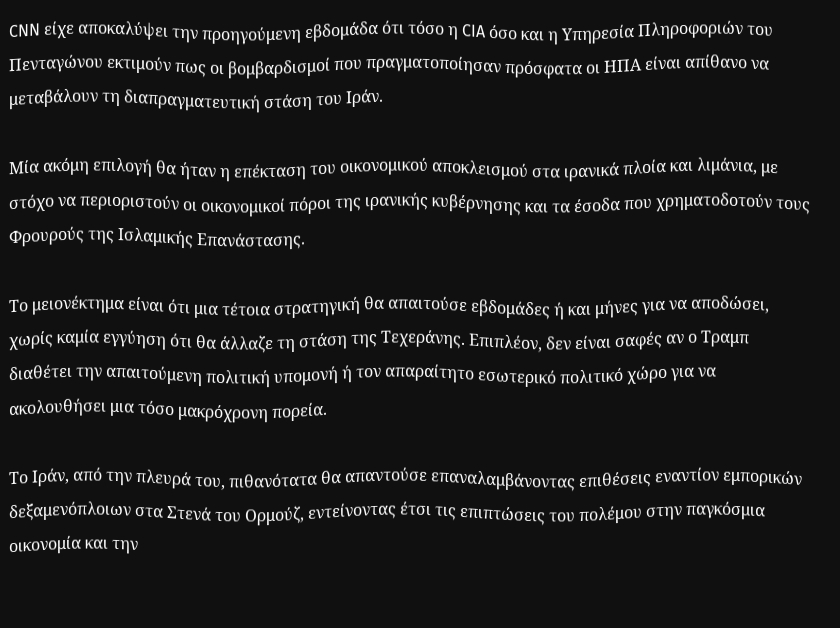CNN είχε αποκαλύψει την προηγούμενη εβδομάδα ότι τόσο η CIA όσο και η Υπηρεσία Πληροφοριών του Πενταγώνου εκτιμούν πως οι βομβαρδισμοί που πραγματοποίησαν πρόσφατα οι ΗΠΑ είναι απίθανο να μεταβάλουν τη διαπραγματευτική στάση του Ιράν.

Μία ακόμη επιλογή θα ήταν η επέκταση του οικονομικού αποκλεισμού στα ιρανικά πλοία και λιμάνια, με στόχο να περιοριστούν οι οικονομικοί πόροι της ιρανικής κυβέρνησης και τα έσοδα που χρηματοδοτούν τους Φρουρούς της Ισλαμικής Επανάστασης.

Το μειονέκτημα είναι ότι μια τέτοια στρατηγική θα απαιτούσε εβδομάδες ή και μήνες για να αποδώσει, χωρίς καμία εγγύηση ότι θα άλλαζε τη στάση της Τεχεράνης. Επιπλέον, δεν είναι σαφές αν ο Τραμπ διαθέτει την απαιτούμενη πολιτική υπομονή ή τον απαραίτητο εσωτερικό πολιτικό χώρο για να ακολουθήσει μια τόσο μακρόχρονη πορεία.

Το Ιράν, από την πλευρά του, πιθανότατα θα απαντούσε επαναλαμβάνοντας επιθέσεις εναντίον εμπορικών δεξαμενόπλοιων στα Στενά του Ορμούζ, εντείνοντας έτσι τις επιπτώσεις του πολέμου στην παγκόσμια οικονομία και την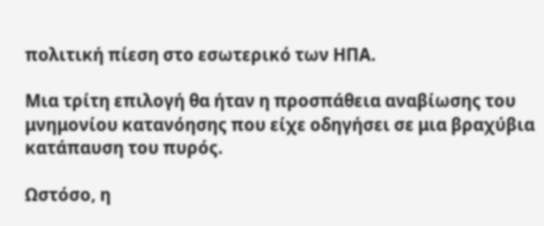πολιτική πίεση στο εσωτερικό των ΗΠΑ.

Μια τρίτη επιλογή θα ήταν η προσπάθεια αναβίωσης του μνημονίου κατανόησης που είχε οδηγήσει σε μια βραχύβια κατάπαυση του πυρός.

Ωστόσο, η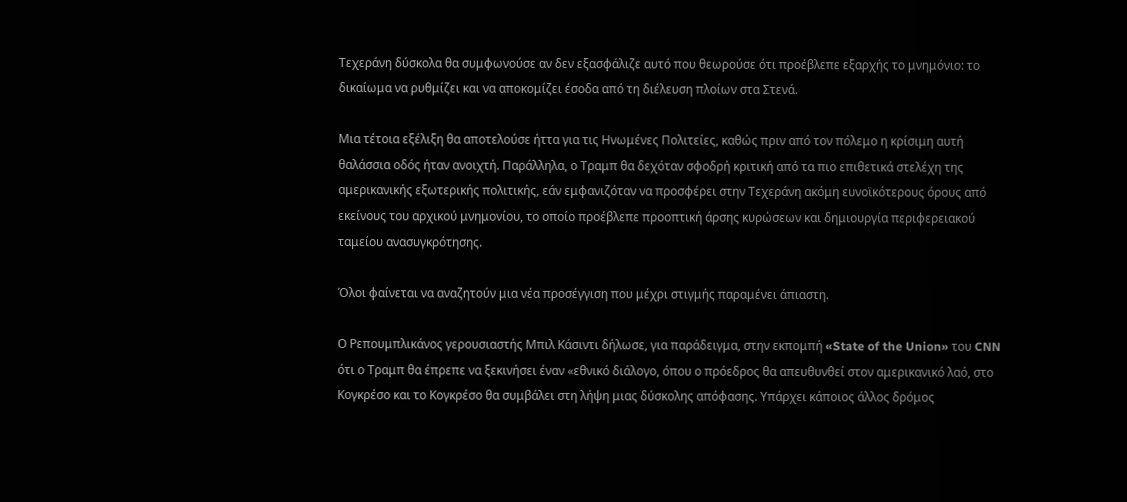Τεχεράνη δύσκολα θα συμφωνούσε αν δεν εξασφάλιζε αυτό που θεωρούσε ότι προέβλεπε εξαρχής το μνημόνιο: το δικαίωμα να ρυθμίζει και να αποκομίζει έσοδα από τη διέλευση πλοίων στα Στενά.

Μια τέτοια εξέλιξη θα αποτελούσε ήττα για τις Ηνωμένες Πολιτείες, καθώς πριν από τον πόλεμο η κρίσιμη αυτή θαλάσσια οδός ήταν ανοιχτή. Παράλληλα, ο Τραμπ θα δεχόταν σφοδρή κριτική από τα πιο επιθετικά στελέχη της αμερικανικής εξωτερικής πολιτικής, εάν εμφανιζόταν να προσφέρει στην Τεχεράνη ακόμη ευνοϊκότερους όρους από εκείνους του αρχικού μνημονίου, το οποίο προέβλεπε προοπτική άρσης κυρώσεων και δημιουργία περιφερειακού ταμείου ανασυγκρότησης.

Όλοι φαίνεται να αναζητούν μια νέα προσέγγιση που μέχρι στιγμής παραμένει άπιαστη.

Ο Ρεπουμπλικάνος γερουσιαστής Μπιλ Κάσιντι δήλωσε, για παράδειγμα, στην εκπομπή «State of the Union» του CNN ότι ο Τραμπ θα έπρεπε να ξεκινήσει έναν «εθνικό διάλογο, όπου ο πρόεδρος θα απευθυνθεί στον αμερικανικό λαό, στο Κογκρέσο και το Κογκρέσο θα συμβάλει στη λήψη μιας δύσκολης απόφασης. Υπάρχει κάποιος άλλος δρόμος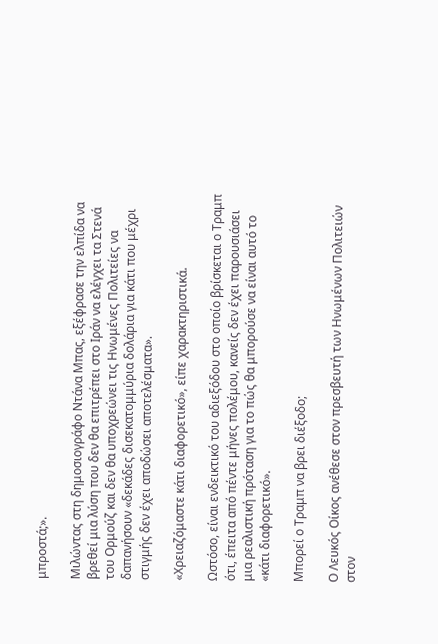μπροστά;».

Μιλώντας στη δημοσιογράφο Ντάνα Μπας, εξέφρασε την ελπίδα να βρεθεί μια λύση που δεν θα επιτρέπει στο Ιράν να ελέγχει τα Στενά του Ορμούζ και δεν θα υποχρεώνει τις Ηνωμένες Πολιτείες να δαπανήσουν «δεκάδες δισεκατομμύρια δολάρια για κάτι που μέχρι στιγμής δεν έχει αποδώσει αποτελέσματα».

«Χρειαζόμαστε κάτι διαφορετικό», είπε χαρακτηριστικά.

Ωστόσο, είναι ενδεικτικό του αδιεξόδου στο οποίο βρίσκεται ο Τραμπ ότι, έπειτα από πέντε μήνες πολέμου, κανείς δεν έχει παρουσιάσει μια ρεαλιστική πρόταση για το πώς θα μπορούσε να είναι αυτό το «κάτι διαφορετικό».

Μπορεί ο Τραμπ να βρει διέξοδο;

Ο Λευκός Οίκος ανέθεσε στον πρεσβευτή των Ηνωμένων Πολιτειών στον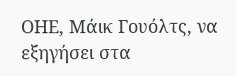ΟΗΕ, Μάικ Γουόλτς, να εξηγήσει στα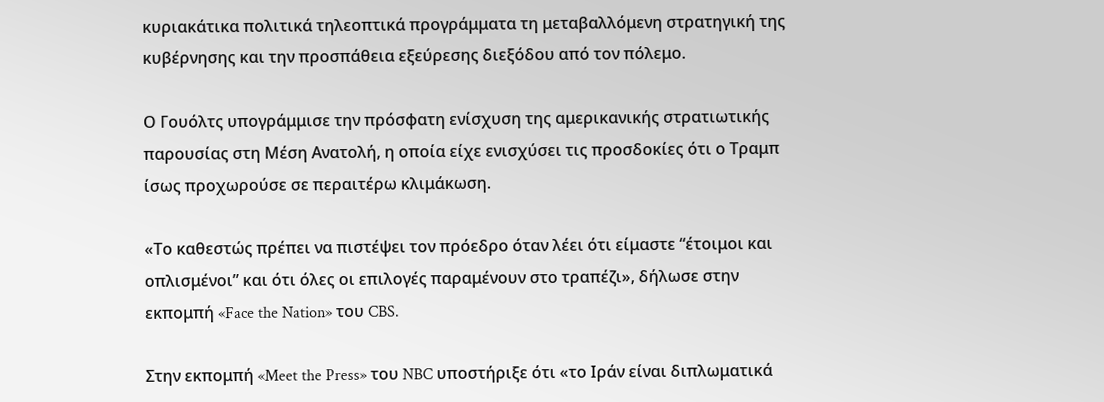κυριακάτικα πολιτικά τηλεοπτικά προγράμματα τη μεταβαλλόμενη στρατηγική της κυβέρνησης και την προσπάθεια εξεύρεσης διεξόδου από τον πόλεμο.

Ο Γουόλτς υπογράμμισε την πρόσφατη ενίσχυση της αμερικανικής στρατιωτικής παρουσίας στη Μέση Ανατολή, η οποία είχε ενισχύσει τις προσδοκίες ότι ο Τραμπ ίσως προχωρούσε σε περαιτέρω κλιμάκωση.

«Το καθεστώς πρέπει να πιστέψει τον πρόεδρο όταν λέει ότι είμαστε “έτοιμοι και οπλισμένοι” και ότι όλες οι επιλογές παραμένουν στο τραπέζι», δήλωσε στην εκπομπή «Face the Nation» του CBS.

Στην εκπομπή «Meet the Press» του NBC υποστήριξε ότι «το Ιράν είναι διπλωματικά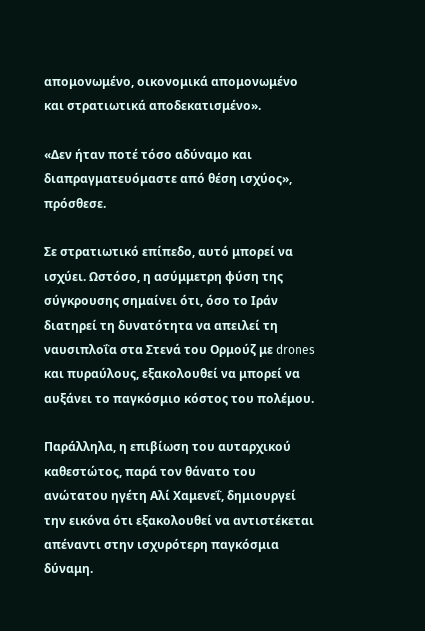απομονωμένο, οικονομικά απομονωμένο και στρατιωτικά αποδεκατισμένο».

«Δεν ήταν ποτέ τόσο αδύναμο και διαπραγματευόμαστε από θέση ισχύος», πρόσθεσε.

Σε στρατιωτικό επίπεδο, αυτό μπορεί να ισχύει. Ωστόσο, η ασύμμετρη φύση της σύγκρουσης σημαίνει ότι, όσο το Ιράν διατηρεί τη δυνατότητα να απειλεί τη ναυσιπλοΐα στα Στενά του Ορμούζ με drones και πυραύλους, εξακολουθεί να μπορεί να αυξάνει το παγκόσμιο κόστος του πολέμου.

Παράλληλα, η επιβίωση του αυταρχικού καθεστώτος, παρά τον θάνατο του ανώτατου ηγέτη Αλί Χαμενεΐ, δημιουργεί την εικόνα ότι εξακολουθεί να αντιστέκεται απέναντι στην ισχυρότερη παγκόσμια δύναμη.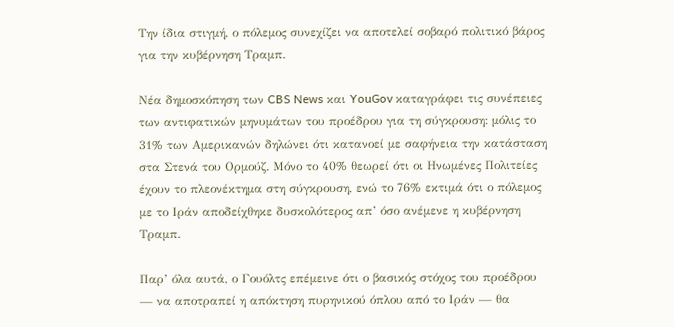Την ίδια στιγμή, ο πόλεμος συνεχίζει να αποτελεί σοβαρό πολιτικό βάρος για την κυβέρνηση Τραμπ.

Νέα δημοσκόπηση των CBS News και YouGov καταγράφει τις συνέπειες των αντιφατικών μηνυμάτων του προέδρου για τη σύγκρουση: μόλις το 31% των Αμερικανών δηλώνει ότι κατανοεί με σαφήνεια την κατάσταση στα Στενά του Ορμούζ. Μόνο το 40% θεωρεί ότι οι Ηνωμένες Πολιτείες έχουν το πλεονέκτημα στη σύγκρουση, ενώ το 76% εκτιμά ότι ο πόλεμος με το Ιράν αποδείχθηκε δυσκολότερος απ’ όσο ανέμενε η κυβέρνηση Τραμπ.

Παρ’ όλα αυτά, ο Γουόλτς επέμεινε ότι ο βασικός στόχος του προέδρου — να αποτραπεί η απόκτηση πυρηνικού όπλου από το Ιράν — θα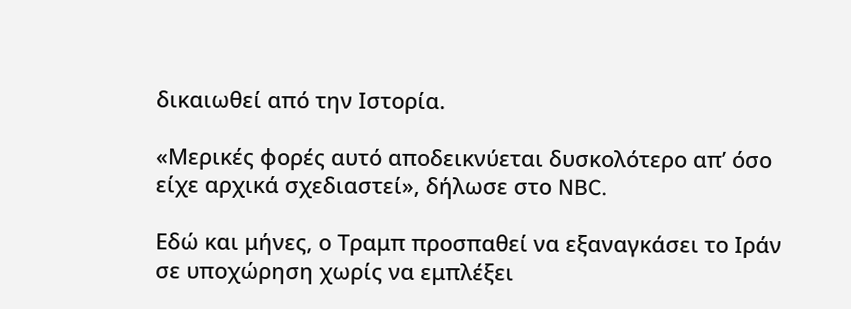δικαιωθεί από την Ιστορία.

«Μερικές φορές αυτό αποδεικνύεται δυσκολότερο απ’ όσο είχε αρχικά σχεδιαστεί», δήλωσε στο NBC.

Εδώ και μήνες, ο Τραμπ προσπαθεί να εξαναγκάσει το Ιράν σε υποχώρηση χωρίς να εμπλέξει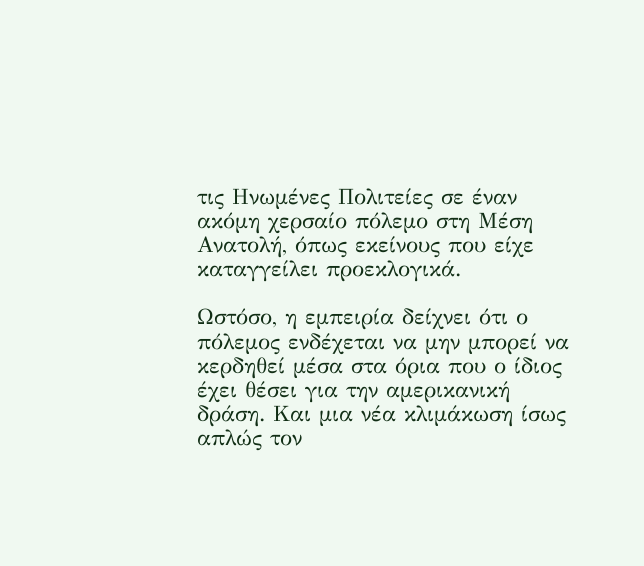τις Ηνωμένες Πολιτείες σε έναν ακόμη χερσαίο πόλεμο στη Μέση Ανατολή, όπως εκείνους που είχε καταγγείλει προεκλογικά.

Ωστόσο, η εμπειρία δείχνει ότι ο πόλεμος ενδέχεται να μην μπορεί να κερδηθεί μέσα στα όρια που ο ίδιος έχει θέσει για την αμερικανική δράση. Και μια νέα κλιμάκωση ίσως απλώς τον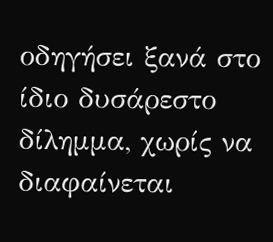οδηγήσει ξανά στο ίδιο δυσάρεστο δίλημμα, χωρίς να διαφαίνεται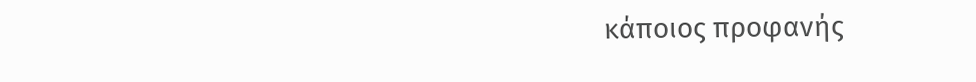κάποιος προφανής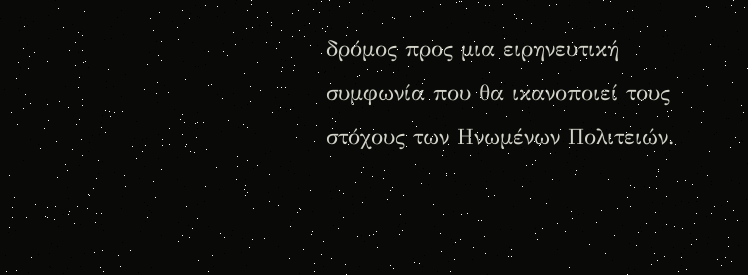δρόμος προς μια ειρηνευτική συμφωνία που θα ικανοποιεί τους στόχους των Ηνωμένων Πολιτειών.